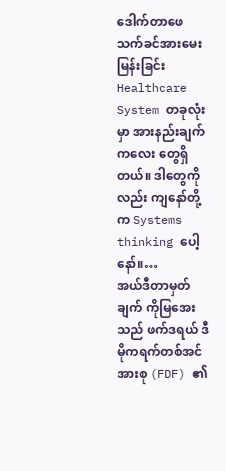ဒေါက်တာဖေသက်ခင်အားမေးမြန်းခြင်း
Healthcare System တခုလုံးမှာ အားနည်းချက်ကလေး တွေရှိတယ်။ ဒါတွေကိုလည်း ကျနော်တို့က Systems thinking ပေါ့နော်။…
အယ်ဒီတာမှတ်ချက် ကိုမြအေးသည် ဖက်ဒရယ် ဒီမိုကရက်တစ်အင်အားစု (FDF) ၏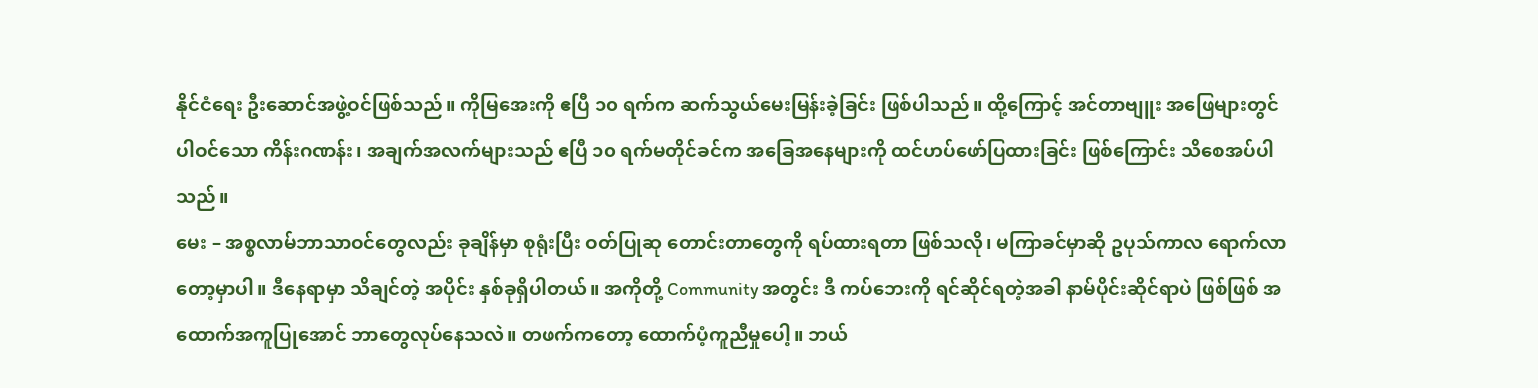နိုင်ငံရေး ဦးဆောင်အဖွဲ့ဝင်ဖြစ်သည်။ ကိုမြအေးကို ဧပြီ ၁၀ ရက်က ဆက်သွယ်မေးမြန်းခဲ့ခြင်း ဖြစ်ပါသည်။ ထို့ကြောင့် အင်တာဗျူး အဖြေများတွင်ပါဝင်သော ကိန်းဂဏန်း၊ အချက်အလက်များသည် ဧပြီ ၁၀ ရက်မတိုင်ခင်က အခြေအနေများကို ထင်ဟပ်ဖော်ပြထားခြင်း ဖြစ်ကြောင်း သိစေအပ်ပါသည်။
မေး – အစ္စလာမ်ဘာသာဝင်တွေလည်း ခုချိန်မှာ စုရုံးပြီး ဝတ်ပြုဆု တောင်းတာတွေကို ရပ်ထားရတာ ဖြစ်သလို၊ မကြာခင်မှာဆို ဥပုသ်ကာလ ရောက်လာတော့မှာပါ။ ဒီနေရာမှာ သိချင်တဲ့ အပိုင်း နှစ်ခုရှိပါတယ်။ အကိုတို့ Community အတွင်း ဒီ ကပ်ဘေးကို ရင်ဆိုင်ရတဲ့အခါ နာမ်ပိုင်းဆိုင်ရာပဲ ဖြစ်ဖြစ် အထောက်အကူပြုအောင် ဘာတွေလုပ်နေသလဲ။ တဖက်ကတော့ ထောက်ပံ့ကူညီမှုပေါ့။ ဘယ်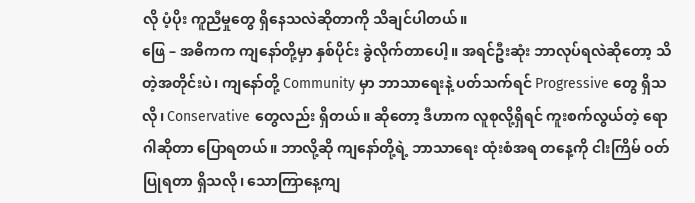လို ပံ့ပိုး ကူညီမှုတွေ ရှိနေသလဲဆိုတာကို သိချင်ပါတယ်။
ဖြေ – အဓိကက ကျနော်တို့မှာ နှစ်ပိုင်း ခွဲလိုက်တာပေါ့။ အရင်ဦးဆုံး ဘာလုပ်ရလဲဆိုတော့ သိတဲ့အတိုင်းပဲ၊ ကျနော်တို့ Community မှာ ဘာသာရေးနဲ့ ပတ်သက်ရင် Progressive တွေ ရှိသလို၊ Conservative တွေလည်း ရှိတယ်။ ဆိုတော့ ဒီဟာက လူစုလို့ရှိရင် ကူးစက်လွယ်တဲ့ ရောဂါဆိုတာ ပြောရတယ်။ ဘာလို့ဆို ကျနော်တို့ရဲ့ ဘာသာရေး ထုံးစံအရ တနေ့ကို ငါးကြိမ် ဝတ်ပြုရတာ ရှိသလို၊ သောကြာနေ့ကျ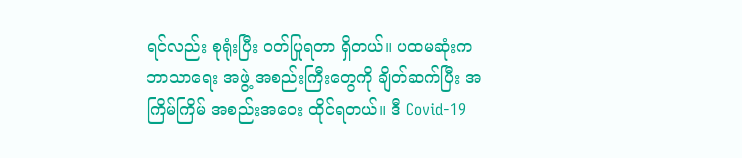ရင်လည်း စုရုံးပြီး ဝတ်ပြုရတာ ရှိတယ်။ ပထမဆုံးက ဘာသာရေး အဖွဲ့ အစည်းကြီးတွေကို ချိတ်ဆက်ပြီး အကြိမ်ကြိမ် အစည်းအဝေး ထိုင်ရတယ်။ ဒီ Covid-19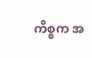ကိစ္စက အ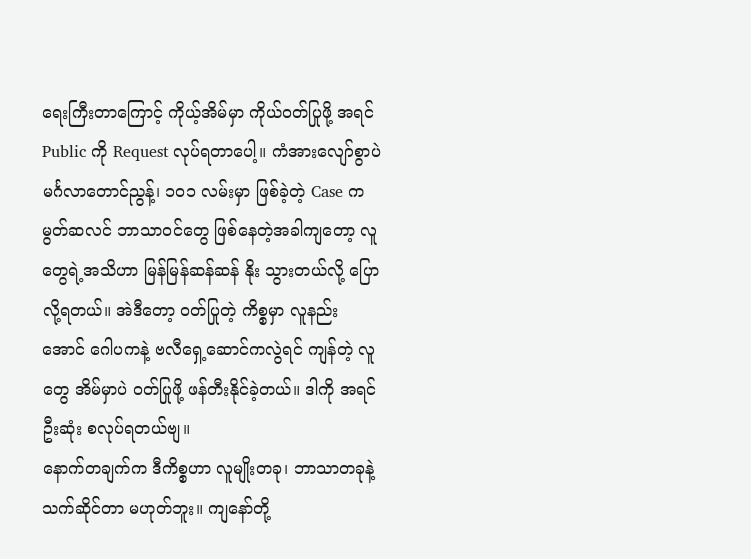ရေးကြီးတာကြောင့် ကိုယ့်အိမ်မှာ ကိုယ်ဝတ်ပြုဖို့ အရင် Public ကို Request လုပ်ရတာပေါ့။ ကံအားလျော်စွာပဲ မင်္ဂလာတောင်ညွန့်၊ ၁၀၁ လမ်းမှာ ဖြစ်ခဲ့တဲ့ Case က မွတ်ဆလင် ဘာသာဝင်တွေ ဖြစ်နေတဲ့အခါကျတော့ လူတွေရဲ့အသိဟာ မြန်မြန်ဆန်ဆန် နိုး သွားတယ်လို့ ပြောလို့ရတယ်။ အဲဒီတော့ ဝတ်ပြုတဲ့ ကိစ္စမှာ လူနည်းအောင် ဂေါပကနဲ့ ဗလီရှေ့ဆောင်ကလွဲရင် ကျန်တဲ့ လူတွေ အိမ်မှာပဲ ဝတ်ပြုဖို့ ဖန်တီးနိုင်ခဲ့တယ်။ ဒါကို အရင် ဦးဆုံး စလုပ်ရတယ်ဗျ။
နောက်တချက်က ဒီကိစ္စဟာ လူမျိုးတခု၊ ဘာသာတခုနဲ့ သက်ဆိုင်တာ မဟုတ်ဘူး။ ကျနော်တို့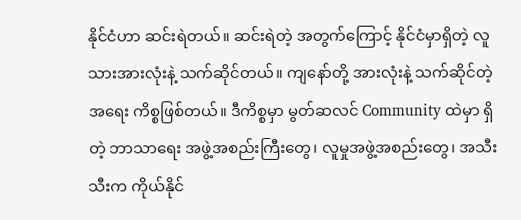နိုင်ငံဟာ ဆင်းရဲတယ်။ ဆင်းရဲတဲ့ အတွက်ကြောင့် နိုင်ငံမှာရှိတဲ့ လူသားအားလုံးနဲ့ သက်ဆိုင်တယ်။ ကျနော်တို့ အားလုံးနဲ့ သက်ဆိုင်တဲ့ အရေး ကိစ္စဖြစ်တယ်။ ဒီကိစ္စမှာ မွတ်ဆလင် Community ထဲမှာ ရှိတဲ့ ဘာသာရေး အဖွဲ့အစည်းကြီးတွေ၊ လူမှုအဖွဲ့အစည်းတွေ၊ အသီးသီးက ကိုယ်နိုင်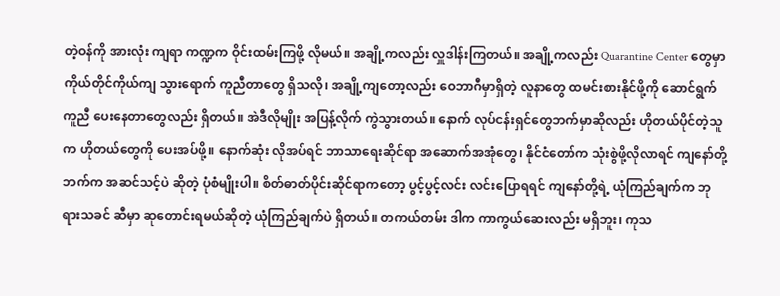တဲ့ဝန်ကို အားလုံး ကျရာ ကဏ္ဍက ဝိုင်းထမ်းကြဖို့ လိုမယ်။ အချို့ကလည်း လှူဒါန်းကြတယ်။ အချို့ကလည်း Quarantine Center တွေမှာ ကိုယ်တိုင်ကိုယ်ကျ သွားရောက် ကူညီတာတွေ ရှိသလို၊ အချို့ကျတော့လည်း ဝေဘာဂီမှာရှိတဲ့ လူနာတွေ ထမင်းစားနိုင်ဖို့ကို ဆောင်ရွက် ကူညီ ပေးနေတာတွေလည်း ရှိတယ်။ အဲဒီလိုမျိုး အပြန့်လိုက် ကွဲသွားတယ်။ နောက် လုပ်ငန်းရှင်တွေဘက်မှာဆိုလည်း ဟိုတယ်ပိုင်တဲ့သူက ဟိုတယ်တွေကို ပေးအပ်ဖို့။ နောက်ဆုံး လိုအပ်ရင် ဘာသာရေးဆိုင်ရာ အဆောက်အအုံတွေ၊ နိုင်ငံတော်က သုံးစွဲဖို့လိုလာရင် ကျနော်တို့ဘက်က အဆင်သင့်ပဲ ဆိုတဲ့ ပုံစံမျိုးပါ။ စိတ်ဓာတ်ပိုင်းဆိုင်ရာကတော့ ပွင့်ပွင့်လင်း လင်းပြောရရင် ကျနော်တို့ရဲ့ ယုံကြည်ချက်က ဘုရားသခင် ဆီမှာ ဆုတောင်းရမယ်ဆိုတဲ့ ယုံကြည်ချက်ပဲ ရှိတယ်။ တကယ်တမ်း ဒါက ကာကွယ်ဆေးလည်း မရှိဘူး၊ ကုသ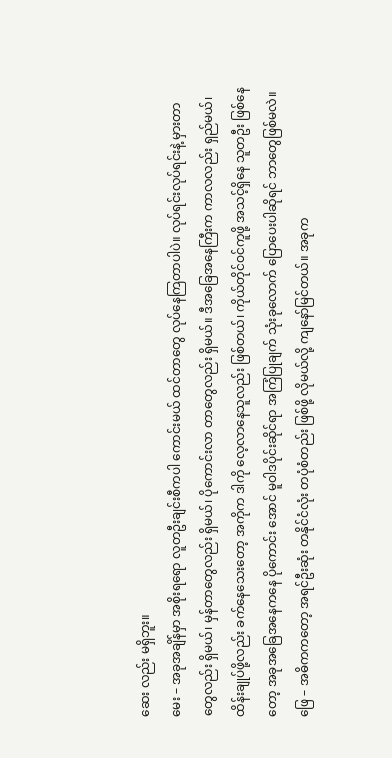ဆေး လည်း မရှိဘူး။
မေး – အခုအချိန်မှာ အစိုးရရော လူတဦးချင်းစီကပါ ကောင်းမယ် ထင်တာတွေ လုပ်နေကြတာပါပဲ။ လုပ်ရင်းလုပ်ရင်းနဲ့ မှားတာ တွေလည်း ရှိမယ်၊ မှန်တာတွေလည်း ရှိမယ်၊ ပိုကောင်းလာ တာတွေလည်း ရှိမယ်။ ဒီအခြေအနေကြီးက ကာလလည်း ရှည်မယ်၊ ထိန်းချုပ်ဖို့လည်း ခက်နေသေးတော့ အကိုက ဒါကို လေ့လာနေသူလည်း ဖြစ်တယ်၊ ကိုယ်တိုင်ဝင်ကူဖို့ အသင့်ရှိနေ သူတဦး ဖြစ်နေတော့ အခုအခြေအနေကနေ ပိုကောင်း အောင် မူဝါဒပိုင်းဆိုင်ရာ အကြံပြုချက် သုံးခုလောက် ပြောပေးပါဆိုရင် ဘာတွေဖြစ်မလဲ။
ဖြေ – အဓိကကတော့ အရင်ဦးဆုံး တနိုင်ငံလုံး တပုံစံတည်း ဖြစ်ဖို့ လိုမယ်လို့ ကျနော်မြင်တယ်။ အခုက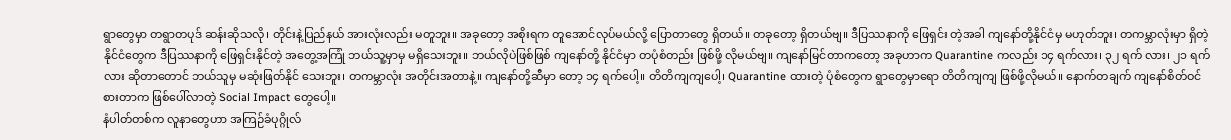ရွာတွေမှာ တရွာတပုဒ် ဆန်းဆိုသလို၊ တိုင်းနဲ့ပြည်နယ် အားလုံးလည်း မတူဘူး။ အခုတော့ အစိုးရက တူအောင်လုပ်မယ်လို့ ပြောတာတွေ ရှိတယ်။ တခုတော့ ရှိတယ်ဗျ။ ဒီပြဿနာကို ဖြေရှင်း တဲ့အခါ ကျနော်တို့နိုင်ငံမှ မဟုတ်ဘူး၊ တကမ္ဘာလုံးမှာ ရှိတဲ့ နိုင်ငံတွေက ဒီပြဿနာကို ဖြေရှင်းနိုင်တဲ့ အတွေ့အကြုံ ဘယ်သူ့မှာမှ မရှိသေးဘူး။ ဘယ်လိုပဲဖြစ်ဖြစ် ကျနော်တို့ နိုင်ငံမှာ တပုံစံတည်း ဖြစ်ဖို့ လိုမယ်ဗျ။ ကျနော်မြင်တာကတော့ အခုဟာက Quarantine ကလည်း ၁၄ ရက်လား၊ ၃၂ ရက် လား၊ ၂၁ ရက်လား ဆိုတာတောင် ဘယ်သူမှ မဆုံးဖြတ်နိုင် သေးဘူး၊ တကမ္ဘာလုံး အတိုင်းအတာနဲ့။ ကျနော်တို့ဆီမှာ တော့ ၁၄ ရက်ပေါ့။ တိတိကျကျပေါ့၊ Quarantine ထားတဲ့ ပုံစံတွေက ရွာတွေမှာရော တိတိကျကျ ဖြစ်ဖို့လိုမယ်။ နောက်တချက် ကျနော်စိတ်ဝင်စားတာက ဖြစ်ပေါ်လာတဲ့ Social Impact တွေပေါ့။
နံပါတ်တစ်က လူနာတွေဟာ အကြဉ်ခံပုဂ္ဂိုလ်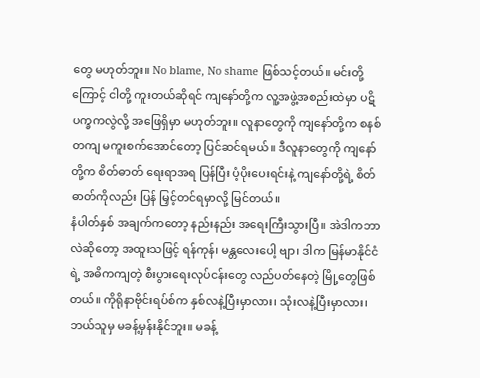တွေ မဟုတ်ဘူး။ No blame, No shame ဖြစ်သင့်တယ်။ မင်းတို့ ကြောင့် ငါတို့ ကူးတယ်ဆိုရင် ကျနော်တို့က လူ့အဖွဲ့အစည်းထဲမှာ ပဋိပက္ခကလွဲလို့ အဖြေရှိမှာ မဟုတ်ဘူး။ လူနာတွေကို ကျနော်တို့က စနစ်တကျ မကူးစက်အောင်တော့ ပြင်ဆင်ရမယ်။ ဒီလူနာတွေကို ကျနော်တို့က စိတ်ဓာတ် ရေးရာအရ ပြန်ပြီး ပံ့ပိုးပေးရင်းနဲ့ ကျနော်တို့ရဲ့ စိတ်ဓာတ်ကိုလည်း ပြန် မြှင့်တင်ရမှာလို့ မြင်တယ်။
နံပါတ်နှစ် အချက်ကတော့ နည်းနည်း အရေးကြီးသွားပြီ။ အဲဒါကဘာလဲဆိုတော့ အထူးသဖြင့် ရန်ကုန်၊ မန္တလေးပေါ့ ဗျာ၊ ဒါက မြန်မာနိုင်ငံရဲ့ အဓိကကျတဲ့ စီးပွားရေးလုပ်ငန်းတွေ လည်ပတ်နေတဲ့ မြို့တွေဖြစ်တယ်။ ကိုရိုနာဗိုင်းရပ်စ်က နှစ်လနဲ့ပြီးမှာလား၊ သုံးလနဲ့ပြီးမှာလား၊ ဘယ်သူမှ မခန့်မှန်းနိုင်ဘူး။ မခန့်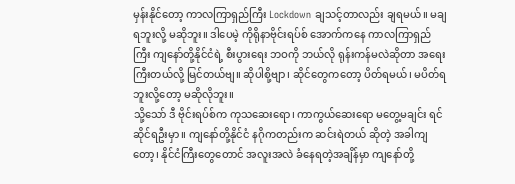မှန်းနိုင်တော့ ကာလကြာရှည်ကြီး Lockdown ချသင့်တာလည်း ချရမယ်။ မချရဘူးလို့ မဆိုဘူး။ ဒါပေမဲ့ ကိုရိုနာဗိုင်းရပ်စ် အောက်ကနေ ကာလကြာရှည်ကြီး ကျနော်တို့နိုင်ငံရဲ့ စီးပွားရေး ဘဝကို ဘယ်လို ရုန်းကန်မလဲဆိုတာ အရေးကြီးတယ်လို့ မြင်တယ်ဗျ။ ဆိုပါစို့ဗျာ၊ ဆိုင်တွေကတော့ ပိတ်ရမယ်၊ မပိတ်ရဘူးလို့တော့ မဆိုလိုဘူး။
သို့သော် ဒီ ဗိုင်းရပ်စ်က ကုသဆေးရော၊ ကာကွယ်ဆေးရော မတွေ့မချင်း ရင်ဆိုင်ရဦးမှာ။ ကျနော်တို့နိုင်ငံ နဂိုကတည်းက ဆင်းရဲတယ် ဆိုတဲ့ အခါကျတော့၊ နိုင်ငံကြီးတွေတောင် အလူးအလဲ ခံနေရတဲ့အချိန်မှာ ကျနော်တို့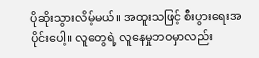ပိုဆိုးသွားလိမ့်မယ်။ အထူးသဖြင့် စီးပွားရေးအပိုင်းပေါ့။ လူတွေရဲ့ လူနေမှုဘဝမှာလည်း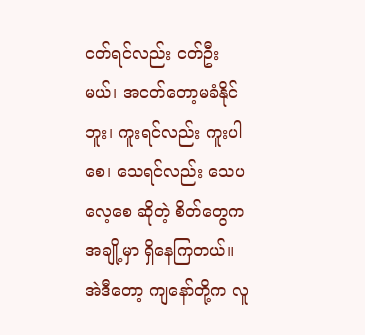ငတ်ရင်လည်း ငတ်ဦးမယ်၊ အငတ်တော့မခံနိုင်ဘူး၊ ကူးရင်လည်း ကူးပါစေ၊ သေရင်လည်း သေပလေ့စေ ဆိုတဲ့ စိတ်တွေက အချို့မှာ ရှိနေကြတယ်။ အဲဒီတော့ ကျနော်တို့က လူ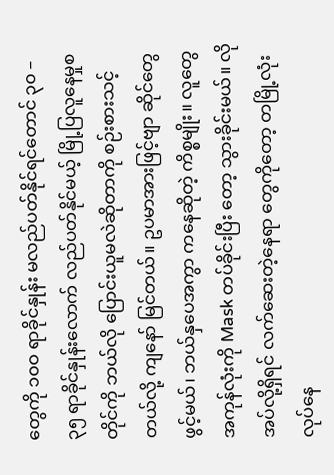တွေကို ၁၀ဝ ရာခိုင်နှုန်း မလည်ပတ်နိုင်ရင်တောင် ၃၀ – ၃၅ ရာခိုင်နှုန်းလောက် လည်ပတ်နိုင်မယ့် မြို့ပြလူနေမှုစတိုင်ကို ဘယ်လို ပြောင်းယူမလဲဆိုတာကို စဉ်းစားသင့်တယ်လို့ ကျနော် မြင်တယ်။ ဥပမာအားဖြင့်ဗျာ ဆိုင်တွေဖွင့်မယ်၊ ဘယ်နှပေအကွာ ကနေဆိုတဲ့ ကိစ္စမျိုး။ လူတွေအကုန်လုံးကို Mask တပ်ခိုင်းပြီး တော့ သွားခိုင်းမယ်။ လိုအပ်လို့ရှိရင် လက်ဆေးတဲ့နေရာ တွေကိုတော့ တမြို့လုံး လုပ်နေ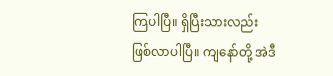ကြပါပြီ။ ရှိပြီးသားလည်း ဖြစ်လာပါပြီ။ ကျနော်တို့ အဲဒီ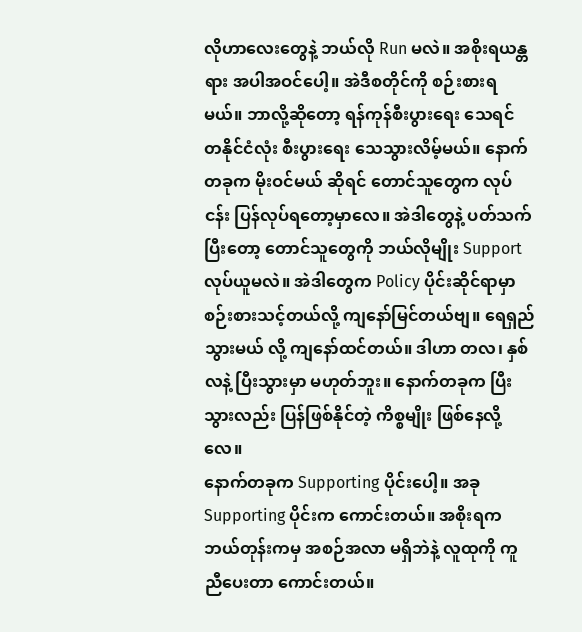လိုဟာလေးတွေနဲ့ ဘယ်လို Run မလဲ။ အစိုးရယန္တရား အပါအဝင်ပေါ့။ အဲဒီစတိုင်ကို စဉ်းစားရမယ်။ ဘာလို့ဆိုတော့ ရန်ကုန်စီးပွားရေး သေရင် တနိုင်ငံလုံး စီးပွားရေး သေသွားလိမ့်မယ်။ နောက်တခုက မိုးဝင်မယ် ဆိုရင် တောင်သူတွေက လုပ်ငန်း ပြန်လုပ်ရတော့မှာလေ။ အဲဒါတွေနဲ့ ပတ်သက်ပြီးတော့ တောင်သူတွေကို ဘယ်လိုမျိုး Support လုပ်ယူမလဲ။ အဲဒါတွေက Policy ပိုင်းဆိုင်ရာမှာ စဉ်းစားသင့်တယ်လို့ ကျနော်မြင်တယ်ဗျ။ ရေရှည်သွားမယ် လို့ ကျနော်ထင်တယ်။ ဒါဟာ တလ၊ နှစ်လနဲ့ ပြီးသွားမှာ မဟုတ်ဘူး။ နောက်တခုက ပြီးသွားလည်း ပြန်ဖြစ်နိုင်တဲ့ ကိစ္စမျိုး ဖြစ်နေလို့လေ။
နောက်တခုက Supporting ပိုင်းပေါ့။ အခု Supporting ပိုင်းက ကောင်းတယ်။ အစိုးရက ဘယ်တုန်းကမှ အစဉ်အလာ မရှိဘဲနဲ့ လူထုကို ကူညီပေးတာ ကောင်းတယ်။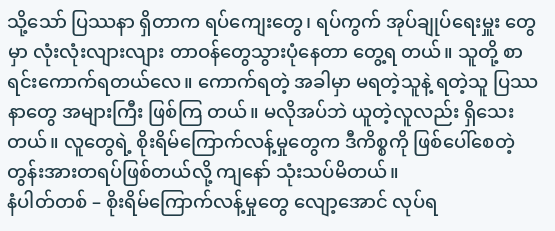သို့သော် ပြဿနာ ရှိတာက ရပ်ကျေးတွေ၊ ရပ်ကွက် အုပ်ချုပ်ရေးမှူး တွေမှာ လုံးလုံးလျားလျား တာဝန်တွေသွားပုံနေတာ တွေ့ရ တယ်။ သူတို့ စာရင်းကောက်ရတယ်လေ။ ကောက်ရတဲ့ အခါမှာ မရတဲ့သူနဲ့ ရတဲ့သူ ပြဿနာတွေ အများကြီး ဖြစ်ကြ တယ်။ မလိုအပ်ဘဲ ယူတဲ့လူလည်း ရှိသေးတယ်။ လူတွေရဲ့ စိုးရိမ်ကြောက်လန့်မှုတွေက ဒီကိစ္စကို ဖြစ်ပေါ်စေတဲ့ တွန်းအားတရပ်ဖြစ်တယ်လို့ ကျနော် သုံးသပ်မိတယ်။
နံပါတ်တစ် – စိုးရိမ်ကြောက်လန့်မှုတွေ လျော့အောင် လုပ်ရ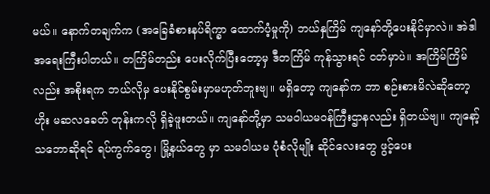မယ်။ နောက်တချက်က (အခြေခံစားနပ်ရိက္ခာ ထောက်ပံ့မှုကို) ဘယ်နှကြိမ် ကျနော်တို့ပေးနိုင်မှာလဲ။ အဲဒါ အရေးကြီးပါတယ်။ တကြိမ်တည်း ပေးလိုက်ပြီးတော့မှ ဒီတကြိမ် ကုန်သွားရင် ငတ်မှာပဲ။ အကြိမ်ကြိမ်လည်း အစိုးရက ဘယ်လိုမှ ပေးနိုင်စွမ်းမှာမဟုတ်ဘူးဗျ။ မရှိတော့ ကျနော်က ဘာ စဉ်းစားမိလဲဆိုတော့ ဟိုး မဆလခေတ် တုန်းကလို ရှိခဲ့ဖူးတယ်။ ကျနော်တို့မှာ သမဝါယမဝန်ကြီးဌာနလည်း ရှိတယ်ဗျ။ ကျနော့်သဘောဆိုရင် ရပ်ကွက်တွေ၊ မြို့နယ်တွေ မှာ သမဝါယမ ပုံစံလိုမျိုး ဆိုင်လေးတွေ ဖွင့်ပေး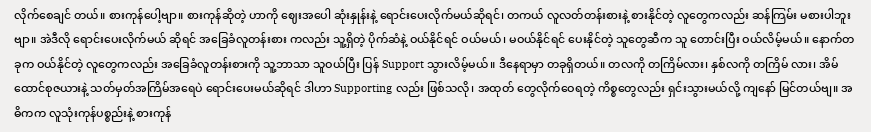လိုက်စေချင် တယ်။ စားကုန်ပေါ့ဗျာ။ စားကုန်ဆိုတဲ့ ဟာကို ဈေးအပေါ ဆုံးနှုန်းနဲ့ ရောင်းပေးလိုက်မယ်ဆိုရင်၊ တကယ် လူလတ်တန်းစားနဲ့ စားနိုင်တဲ့ လူတွေကလည်း ဆန်ကြမ်း မစားပါဘူးဗျာ။ အဲဒီလို ရောင်းပေးလိုက်မယ် ဆိုရင် အခြေခံလူတန်းစား ကလည်း သူ့ရှိတဲ့ ပိုက်ဆံနဲ့ ဝယ်နိုင်ရင် ဝယ်မယ်၊ မဝယ်နိုင်ရင် ပေးနိုင်တဲ့ သူတွေဆီက သူ တောင်းပြီး ဝယ်လိမ့်မယ်။ နောက်တခုက ဝယ်နိုင်တဲ့ လူတွေကလည်း အခြေခံလူတန်းစားကို သူ့ဘာသာ သူဝယ်ပြီး ပြန် Support သွားလိမ့်မယ်။ ဒီနေရာမှာ တခုရှိတယ်။ တလကို တကြိမ်လား၊ နှစ်လကို တကြိမ် လား၊ အိမ်ထောင်စုဇယားနဲ့ သတ်မှတ်အကြိမ်အရေပဲ ရောင်းပေးမယ်ဆိုရင် ဒါဟာ Supporting လည်း ဖြစ်သလို၊ အထုတ် တွေလိုက်ဝေရတဲ့ ကိစ္စတွေလည်း ရှင်းသွားမယ်လို့ ကျနော် မြင်တယ်ဗျ။ အဓိကက လူသုံးကုန်ပစ္စည်းနဲ့ စားကုန်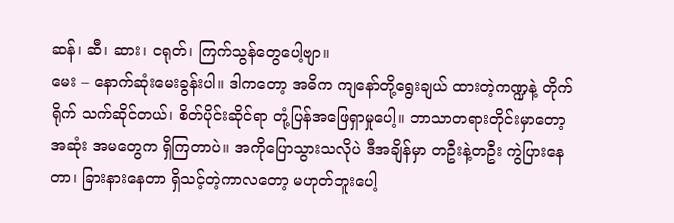ဆန်၊ ဆီ၊ ဆား၊ ငရုတ်၊ ကြက်သွန်တွေပေါ့ဗျာ။
မေး – နောက်ဆုံးမေးခွန်းပါ။ ဒါကတော့ အဓိက ကျနော်တို့ရွေးချယ် ထားတဲ့ကဏ္ဍနဲ့ တိုက်ရိုက် သက်ဆိုင်တယ်၊ စိတ်ပိုင်းဆိုင်ရာ တုံ့ပြန်အဖြေရှာမှုပေါ့။ ဘာသာတရားတိုင်းမှာတော့ အဆုံး အမတွေက ရှိကြတာပဲ။ အကိုပြောသွားသလိုပဲ ဒီအချိန်မှာ တဦးနဲ့တဦး ကွဲပြားနေတာ၊ ခြားနားနေတာ ရှိသင့်တဲ့ကာလတော့ မဟုတ်ဘူးပေါ့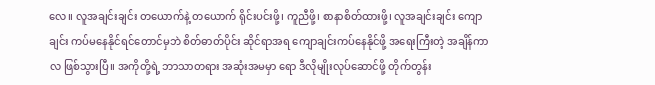လေ။ လူအချင်းချင်း တယောက်နဲ့ တယောက် ရိုင်းပင်းဖို့၊ ကူညီဖို့၊ စာနာစိတ်ထားဖို့၊ လူအချင်းချင်း ကျောချင်း ကပ်မနေနိုင်ရင်တောင်မှဘဲ စိတ်ဓာတ်ပိုင်း ဆိုင်ရာအရ ကျောချင်းကပ်နေနိုင်ဖို့ အရေးကြီးတဲ့ အချိန်ကာလ ဖြစ်သွားပြီ။ အကိုတို့ရဲ့ ဘာသာတရား အဆုံးအမမှာ ရော ဒီလိုမျိုးလုပ်ဆောင်ဖို့ တိုက်တွန်း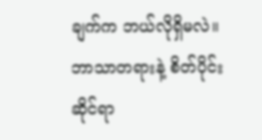ချက်က ဘယ်လိုရှိမလဲ။ ဘာသာတရားနဲ့ စိတ်ပိုင်းဆိုင်ရာ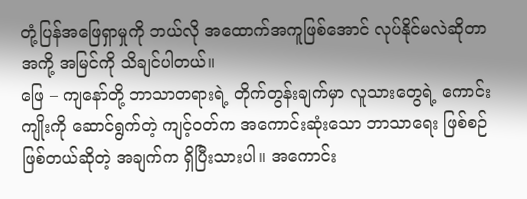တုံ့ပြန်အဖြေရှာမှုကို ဘယ်လို အထောက်အကူဖြစ်အောင် လုပ်နိုင်မလဲဆိုတာ အကို့ အမြင်ကို သိချင်ပါတယ်။
ဖြေ – ကျနော်တို့ ဘာသာတရားရဲ့ တိုက်တွန်းချက်မှာ လူသားတွေရဲ့ ကောင်းကျိုးကို ဆောင်ရွက်တဲ့ ကျင့်ဝတ်က အကောင်းဆုံးသော ဘာသာရေး ဖြစ်စဉ်ဖြစ်တယ်ဆိုတဲ့ အချက်က ရှိပြီးသားပါ။ အကောင်း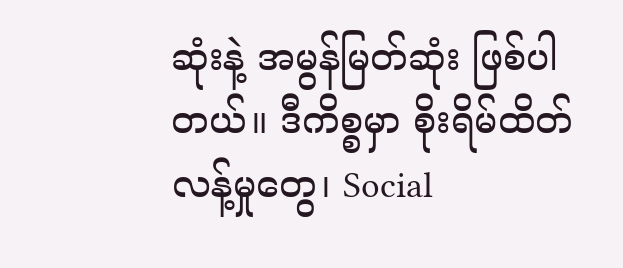ဆုံးနဲ့ အမွန်မြတ်ဆုံး ဖြစ်ပါတယ်။ ဒီကိစ္စမှာ စိုးရိမ်ထိတ်လန့်မှုတွေ၊ Social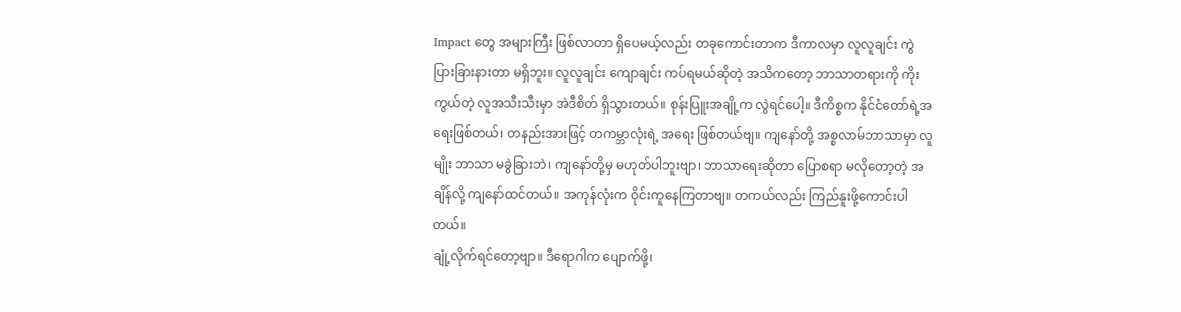Impact တွေ အများကြီး ဖြစ်လာတာ ရှိပေမယ့်လည်း တခုကောင်းတာက ဒီကာလမှာ လူလူချင်း ကွဲပြားခြားနားတာ မရှိဘူး။ လူလူချင်း ကျောချင်း ကပ်ရမယ်ဆိုတဲ့ အသိကတော့ ဘာသာတရားကို ကိုးကွယ်တဲ့ လူအသီးသီးမှာ အဲဒီစိတ် ရှိသွားတယ်။ စုန်းပြူးအချို့က လွဲရင်ပေါ့။ ဒီကိစ္စက နိုင်ငံတော်ရဲ့အရေးဖြစ်တယ်၊ တနည်းအားဖြင့် တကမ္ဘာလုံးရဲ့ အရေး ဖြစ်တယ်ဗျ။ ကျနော်တို့ အစ္စလာမ်ဘာသာမှာ လူမျိုး ဘာသာ မခွဲခြားဘဲ၊ ကျနော်တို့မှ မဟုတ်ပါဘူးဗျာ၊ ဘာသာရေးဆိုတာ ပြောစရာ မလိုတော့တဲ့ အချိန်လို့ ကျနော်ထင်တယ်။ အကုန်လုံးက ဝိုင်းကူနေကြတာဗျ။ တကယ်လည်း ကြည်နူးဖို့ကောင်းပါတယ်။
ချုံ့လိုက်ရင်တော့ဗျာ။ ဒီရောဂါက ပျောက်ဖို့၊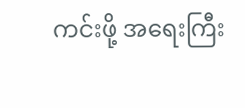ကင်းဖို့ အရေးကြီး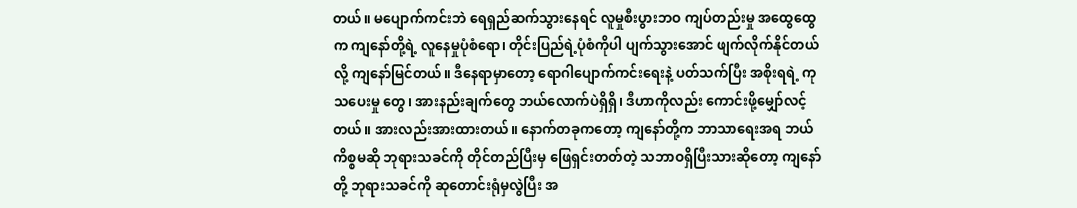တယ်။ မပျောက်ကင်းဘဲ ရေရှည်ဆက်သွားနေရင် လူမှုစီးပွားဘဝ ကျပ်တည်းမှု အထွေထွေက ကျနော်တို့ရဲ့ လူနေမှုပုံစံရော၊ တိုင်းပြည်ရဲ့ပုံစံကိုပါ ပျက်သွားအောင် ဖျက်လိုက်နိုင်တယ်လို့ ကျနော်မြင်တယ်။ ဒီနေရာမှာတော့ ရောဂါပျောက်ကင်းရေးနဲ့ ပတ်သက်ပြီး အစိုးရရဲ့ ကုသပေးမှု တွေ၊ အားနည်းချက်တွေ ဘယ်လောက်ပဲရှိရှိ၊ ဒီဟာကိုလည်း ကောင်းဖို့မျှော်လင့်တယ်။ အားလည်းအားထားတယ်။ နောက်တခုကတော့ ကျနော်တို့က ဘာသာရေးအရ ဘယ်ကိစ္စမဆို ဘုရားသခင်ကို တိုင်တည်ပြီးမှ ဖြေရှင်းတတ်တဲ့ သဘာဝရှိပြီးသားဆိုတော့ ကျနော်တို့ ဘုရားသခင်ကို ဆုတောင်းရုံမှလွဲပြီး အ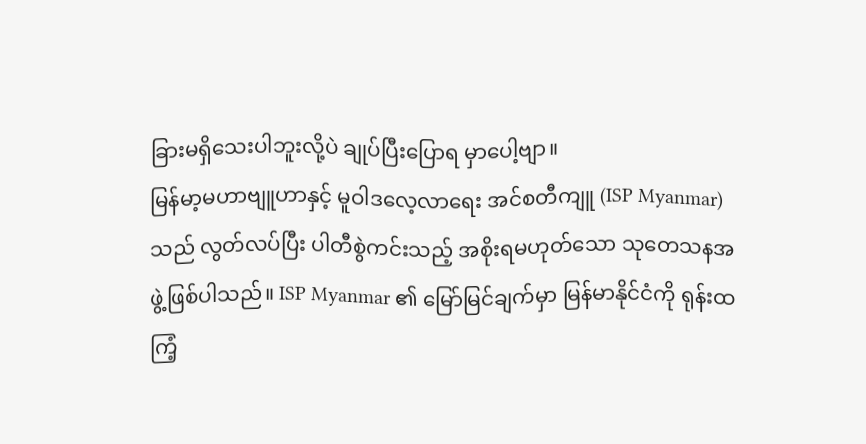ခြားမရှိသေးပါဘူးလို့ပဲ ချုပ်ပြီးပြောရ မှာပေါ့ဗျာ။
မြန်မာ့မဟာဗျူဟာနှင့် မူဝါဒလေ့လာရေး အင်စတီကျူ (ISP Myanmar) သည် လွတ်လပ်ပြီး ပါတီစွဲကင်းသည့် အစိုးရမဟုတ်သော သုတေသနအဖွဲ့ဖြစ်ပါသည်။ ISP Myanmar ၏ မြော်မြင်ချက်မှာ မြန်မာနိုင်ငံကို ရုန်းထကြံ့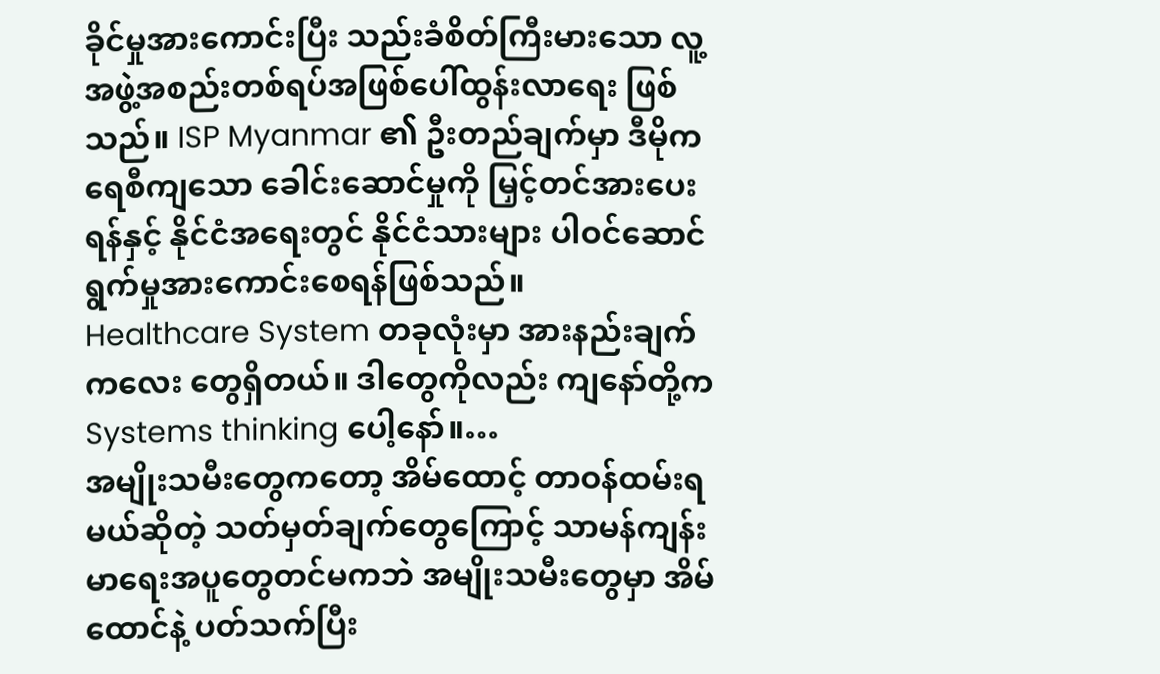ခိုင်မှုအားကောင်းပြီး သည်းခံစိတ်ကြီးမားသော လူ့အဖွဲ့အစည်းတစ်ရပ်အဖြစ်ပေါ်ထွန်းလာရေး ဖြစ်သည်။ ISP Myanmar ၏ ဦးတည်ချက်မှာ ဒီမိုကရေစီကျသော ခေါင်းဆောင်မှုကို မြှင့်တင်အားပေးရန်နှင့် နိုင်ငံအရေးတွင် နိုင်ငံသားများ ပါဝင်ဆောင်ရွက်မှုအားကောင်းစေရန်ဖြစ်သည်။
Healthcare System တခုလုံးမှာ အားနည်းချက်ကလေး တွေရှိတယ်။ ဒါတွေကိုလည်း ကျနော်တို့က Systems thinking ပေါ့နော်။…
အမျိုးသမီးတွေကတော့ အိမ်ထောင့် တာဝန်ထမ်းရမယ်ဆိုတဲ့ သတ်မှတ်ချက်တွေကြောင့် သာမန်ကျန်းမာရေးအပူတွေတင်မကဘဲ အမျိုးသမီးတွေမှာ အိမ်ထောင်နဲ့ ပတ်သက်ပြီး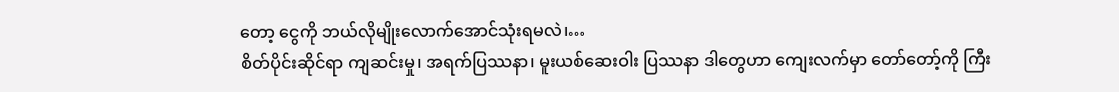တော့ ငွေကို ဘယ်လိုမျိုးလောက်အောင်သုံးရမလဲ၊…
စိတ်ပိုင်းဆိုင်ရာ ကျဆင်းမှု၊ အရက်ပြဿနာ၊ မူးယစ်ဆေးဝါး ပြဿနာ ဒါတွေဟာ ကျေးလက်မှာ တော်တော့်ကို ကြီး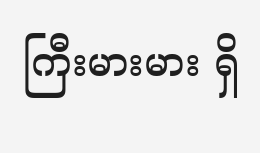ကြီးမားမား ရှိ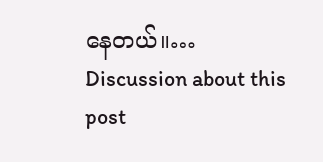နေတယ်။…
Discussion about this post